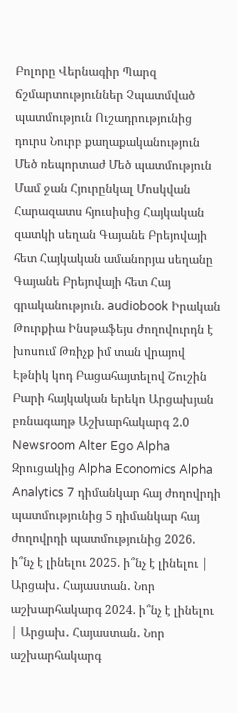Բոլորը Վերնագիր Պարզ ճշմարտություններ Չպատմված պատմություն Ուշադրությունից դուրս Նուրբ քաղաքականություն Մեծ ռեպորտաժ Մեծ պատմություն Մամ ջան Հյուրընկալ Մոսկվան Հարազատս հյուսիսից Հայկական զատկի սեղան Գայանե Բրեյովայի հետ Հայկական ամանորյա սեղանը Գայանե Բրեյովայի հետ Հայ գրականություն. audiobook Իրական Թուրքիա Ինսթաֆեյս Ժողովուրդն է խոսում Թռիչք իմ տան վրայով Էթնիկ կոդ Բացահայտելով Շուշին Բարի հայկական երեկո Արցախյան բռնագաղթ Աշխարհակարգ 2.0 Newsroom Alter Ego Alpha Զրուցակից Alpha Economics Alpha Analytics 7 դիմանկար հայ ժողովրդի պատմությունից 5 դիմանկար հայ ժողովրդի պատմությունից 2026. ի՞նչ է լինելու 2025. ի՞նչ է լինելու | Արցախ․ Հայաստան․ Նոր աշխարհակարգ 2024. ի՞նչ է լինելու | Արցախ․ Հայաստան․ Նոր աշխարհակարգ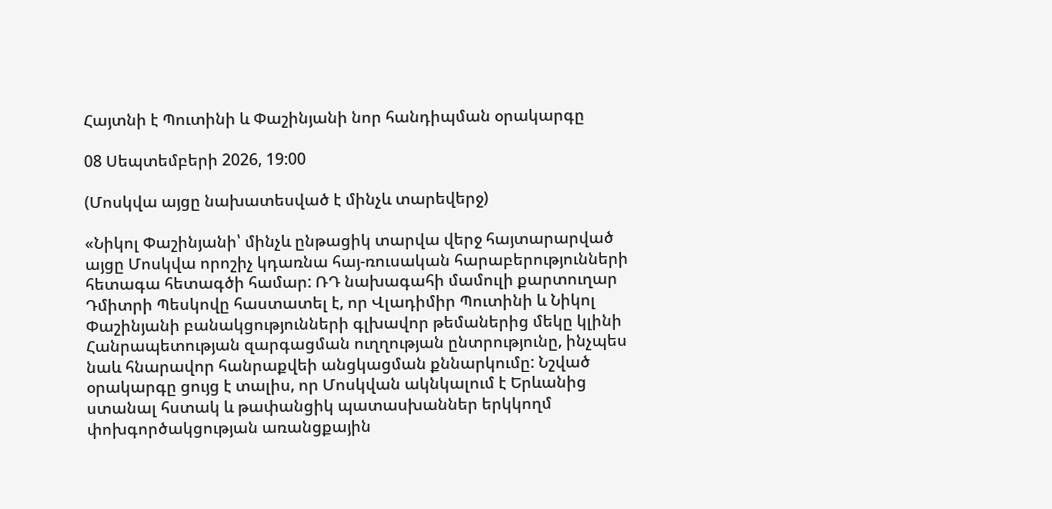Հայտնի է Պուտինի և Փաշինյանի նոր հանդիպման օրակարգը

08 Սեպտեմբերի 2026, 19:00

(Մոսկվա այցը նախատեսված է մինչև տարեվերջ)

«Նիկոլ Փաշինյանի՝ մինչև ընթացիկ տարվա վերջ հայտարարված այցը Մոսկվա որոշիչ կդառնա հայ-ռուսական հարաբերությունների հետագա հետագծի համար: ՌԴ նախագահի մամուլի քարտուղար Դմիտրի Պեսկովը հաստատել է, որ Վլադիմիր Պուտինի և Նիկոլ Փաշինյանի բանակցությունների գլխավոր թեմաներից մեկը կլինի Հանրապետության զարգացման ուղղության ընտրությունը, ինչպես նաև հնարավոր հանրաքվեի անցկացման քննարկումը: Նշված օրակարգը ցույց է տալիս, որ Մոսկվան ակնկալում է Երևանից ստանալ հստակ և թափանցիկ պատասխաններ երկկողմ փոխգործակցության առանցքային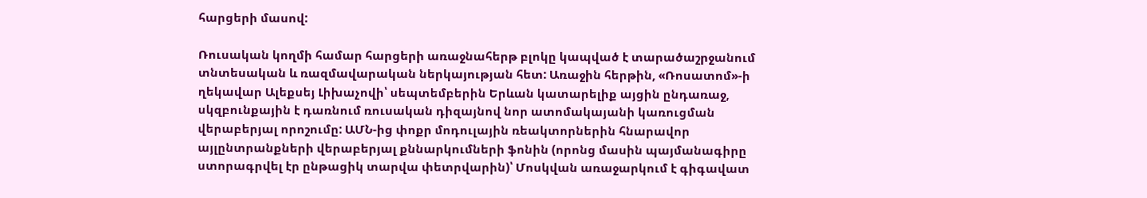հարցերի մասով:

Ռուսական կողմի համար հարցերի առաջնահերթ բլոկը կապված է տարածաշրջանում տնտեսական և ռազմավարական ներկայության հետ: Առաջին հերթին, «Ռոսատոմ»-ի ղեկավար Ալեքսեյ Լիխաչովի՝ սեպտեմբերին Երևան կատարելիք այցին ընդառաջ, սկզբունքային է դառնում ռուսական դիզայնով նոր ատոմակայանի կառուցման վերաբերյալ որոշումը: ԱՄՆ-ից փոքր մոդուլային ռեակտորներին հնարավոր այլընտրանքների վերաբերյալ քննարկումների ֆոնին (որոնց մասին պայմանագիրը ստորագրվել էր ընթացիկ տարվա փետրվարին)՝ Մոսկվան առաջարկում է գիգավատ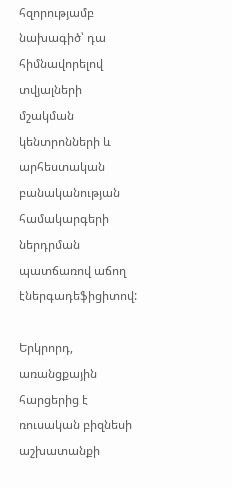հզորությամբ նախագիծ՝ դա հիմնավորելով տվյալների մշակման կենտրոնների և արհեստական բանականության համակարգերի ներդրման պատճառով աճող էներգադեֆիցիտով:

Երկրորդ, առանցքային հարցերից է ռուսական բիզնեսի աշխատանքի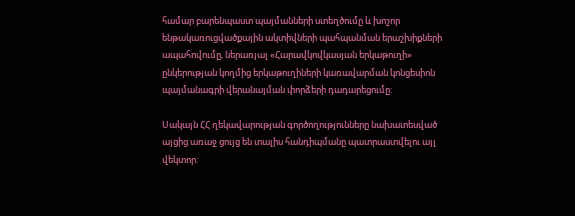համար բարենպաստ պայմանների ստեղծումը և խոշոր ենթակառուցվածքային ակտիվների պահպանման երաշխիքների ապահովումը, ներառյալ «Հարավկովկասյան երկաթուղի» ընկերության կողմից երկաթուղիների կառավարման կոնցեսիոն պայմանագրի վերանայման փորձերի դադարեցումը:

Սակայն ՀՀ ղեկավարության գործողությունները նախատեսված այցից առաջ ցույց են տալիս հանդիպմանը պատրաստվելու այլ վեկտոր: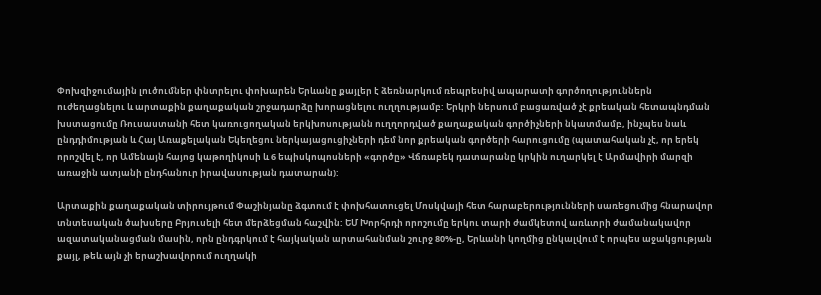Փոխզիջումային լուծումներ փնտրելու փոխարեն Երևանը քայլեր է ձեռնարկում ռեպրեսիվ ապարատի գործողություններն ուժեղացնելու և արտաքին քաղաքական շրջադարձը խորացնելու ուղղությամբ: Երկրի ներսում բացառված չէ քրեական հետապնդման խստացումը Ռուսաստանի հետ կառուցողական երկխոսությանն ուղղորդված քաղաքական գործիչների նկատմամբ, ինչպես նաև ընդդիմության և Հայ Առաքելական Եկեղեցու ներկայացուցիչների դեմ նոր քրեական գործերի հարուցումը (պատահական չէ, որ երեկ որոշվել է, որ Ամենայն հայոց կաթողիկոսի և 6 եպիսկոպոսների «գործը» Վճռաբեկ դատարանը կրկին ուղարկել է Արմավիրի մարզի առաջին ատյանի ընդհանուր իրավասության դատարան):

Արտաքին քաղաքական տիրույթում Փաշինյանը ձգտում է փոխհատուցել Մոսկվայի հետ հարաբերությունների սառեցումից հնարավոր տնտեսական ծախսերը Բրյուսելի հետ մերձեցման հաշվին: ԵՄ Խորհրդի որոշումը երկու տարի ժամկետով առևտրի ժամանակավոր ազատականացման մասին, որն ընդգրկում է հայկական արտահանման շուրջ 80%-ը, Երևանի կողմից ընկալվում է որպես աջակցության քայլ, թեև այն չի երաշխավորում ուղղակի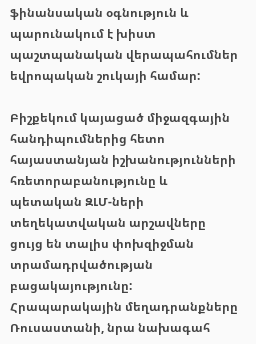ֆինանսական օգնություն և պարունակում է խիստ պաշտպանական վերապահումներ եվրոպական շուկայի համար:

Բիշքեկում կայացած միջազգային հանդիպումներից հետո հայաստանյան իշխանությունների հռետորաբանությունը և պետական ԶԼՄ-ների տեղեկատվական արշավները ցույց են տալիս փոխզիջման տրամադրվածության բացակայությունը: Հրապարակային մեղադրանքները Ռուսաստանի, նրա նախագահ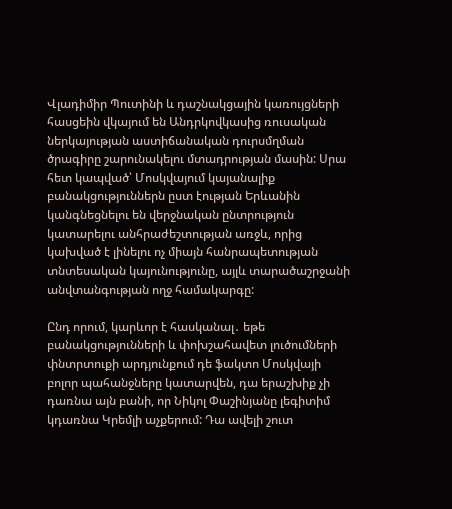Վլադիմիր Պուտինի և դաշնակցային կառույցների հասցեին վկայում են Անդրկովկասից ռուսական ներկայության աստիճանական դուրսմղման ծրագիրը շարունակելու մտադրության մասին: Սրա հետ կապված՝ Մոսկվայում կայանալիք բանակցություններն ըստ էության Երևանին կանգնեցնելու են վերջնական ընտրություն կատարելու անհրաժեշտության առջև, որից կախված է լինելու ոչ միայն հանրապետության տնտեսական կայունությունը, այլև տարածաշրջանի անվտանգության ողջ համակարգը:

Ընդ որում, կարևոր է հասկանալ․ եթե բանակցությունների և փոխշահավետ լուծումների փնտրտուքի արդյունքում դե ֆակտո Մոսկվայի բոլոր պահանջները կատարվեն, դա երաշխիք չի դառնա այն բանի, որ Նիկոլ Փաշինյանը լեգիտիմ կդառնա Կրեմլի աչքերում: Դա ավելի շուտ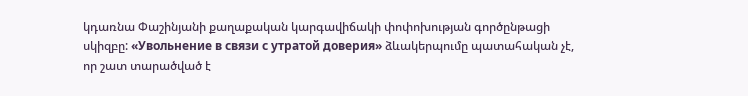կդառնա Փաշինյանի քաղաքական կարգավիճակի փոփոխության գործընթացի սկիզբը: «Увольнение в связи с утратой доверия» ձևակերպումը պատահական չէ, որ շատ տարածված է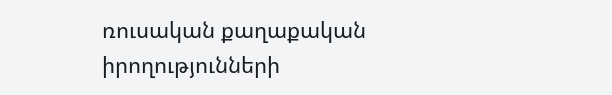ռուսական քաղաքական իրողությունների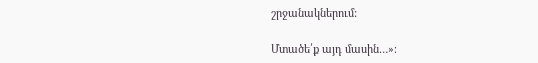շրջանակներում:

Մտածե՛ք այդ մասին…»։